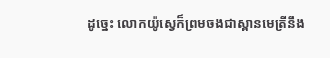ដូច្នេះ លោកយ៉ូស្វេក៏ព្រមចងជាស្ពានមេត្រីនឹង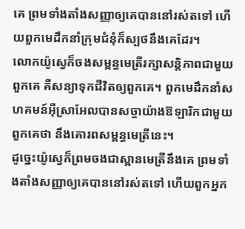គេ ព្រមទាំងតាំងសញ្ញាឲ្យគេបាននៅរស់តទៅ ហើយពួកមេដឹកនាំក្រុមជំនុំក៏ស្បថនឹងគេដែរ។
លោកយ៉ូស្វេក៏ចងសម្ពន្ធមេត្រីរក្សាសន្តិភាពជាមួយពួកគេ គឺសន្យាទុកជីវិតឲ្យពួកគេ។ ពួកមេដឹកនាំសហគមន៍អ៊ីស្រាអែលបានសច្ចាយ៉ាងឱឡារិកជាមួយពួកគេថា នឹងគោរពសម្ពន្ធមេត្រីនេះ។
ដូច្នេះយ៉ូស្វេក៏ព្រមចងជាស្ពានមេត្រីនឹងគេ ព្រមទាំងតាំងសញ្ញាឲ្យគេបាននៅរស់តទៅ ហើយពួកអ្នក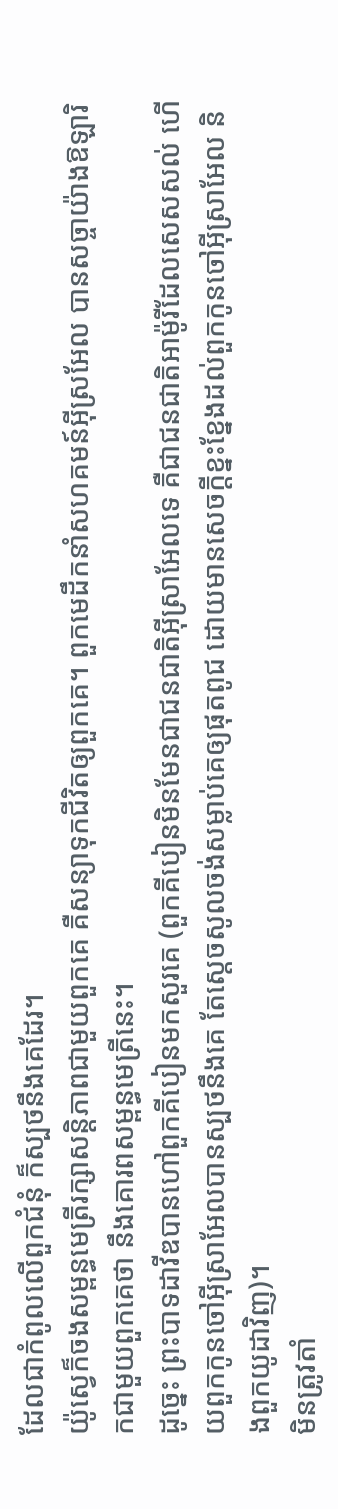ដែលជាកំពូលលើពួកជំនុំ ក៏ស្បថនឹងគេដែរ។
យ៉ូស្វេក៏ចងសម្ពន្ធមេត្រីរក្សាសន្តិភាពជាមួយពួកគេ គឺសន្យាទុកជីវិតឲ្យពួកគេ។ ពួកមេដឹកនាំសហគមន៍អ៊ីស្រអែល បានសច្ចាយ៉ាងឱឡារិកជាមួយពួកគេថា នឹងគោរពសម្ពន្ធមេត្រីនេះ។
ដូច្នេះ ព្រះបាទដាវីឌបានហៅពួកគីបៀនមកសួរគេ (ពួកគីបៀនមិនមែនជាជនជាតិអ៊ីស្រាអែលទេ គឺជាជនជាតិអាម៉ូរីដែលសេសសល់ ហើយពួកកូនចៅអ៊ីស្រាអែលបានស្បថនឹងគេ តែស្តេចសូលចង់សម្លាប់គេឲ្យផុតពូជ ដោយមានសេចក្ដីខ្នះខ្នែងដល់ពួកកូនចៅអ៊ីស្រាអែល និងពួកយូដាវិញ)។
មិនត្រូវតាំ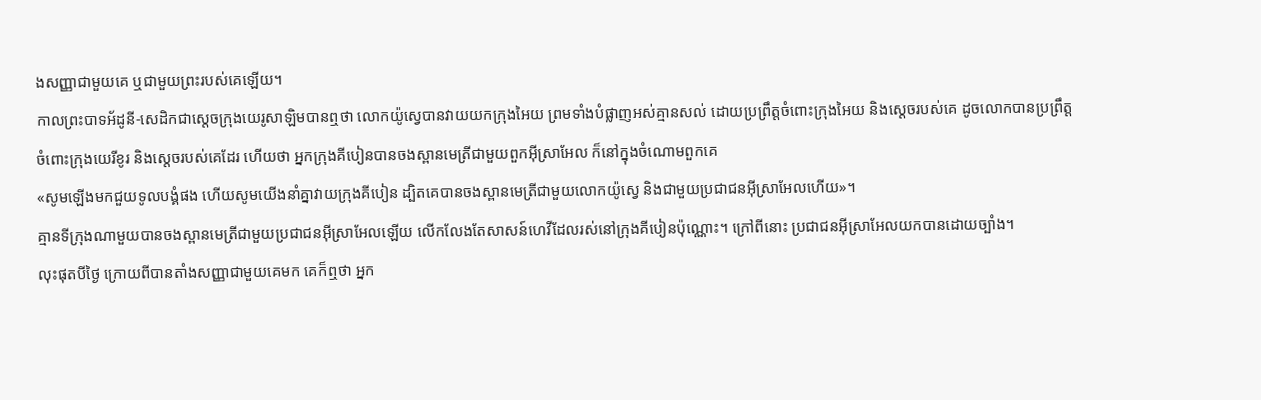ងសញ្ញាជាមួយគេ ឬជាមួយព្រះរបស់គេឡើយ។
កាលព្រះបាទអ័ដូនី-សេដិកជាស្តេចក្រុងយេរូសាឡិមបានឮថា លោកយ៉ូស្វេបានវាយយកក្រុងអៃយ ព្រមទាំងបំផ្លាញអស់គ្មានសល់ ដោយប្រព្រឹត្តចំពោះក្រុងអៃយ និងស្តេចរបស់គេ ដូចលោកបានប្រព្រឹត្តចំពោះក្រុងយេរីខូរ និងស្តេចរបស់គេដែរ ហើយថា អ្នកក្រុងគីបៀនបានចងស្ពានមេត្រីជាមួយពួកអ៊ីស្រាអែល ក៏នៅក្នុងចំណោមពួកគេ
«សូមឡើងមកជួយទូលបង្គំផង ហើយសូមយើងនាំគ្នាវាយក្រុងគីបៀន ដ្បិតគេបានចងស្ពានមេត្រីជាមួយលោកយ៉ូស្វេ និងជាមួយប្រជាជនអ៊ីស្រាអែលហើយ»។
គ្មានទីក្រុងណាមួយបានចងស្ពានមេត្រីជាមួយប្រជាជនអ៊ីស្រាអែលឡើយ លើកលែងតែសាសន៍ហេវីដែលរស់នៅក្រុងគីបៀនប៉ុណ្ណោះ។ ក្រៅពីនោះ ប្រជាជនអ៊ីស្រាអែលយកបានដោយច្បាំង។
លុះផុតបីថ្ងៃ ក្រោយពីបានតាំងសញ្ញាជាមួយគេមក គេក៏ឮថា អ្នក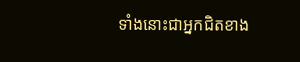ទាំងនោះជាអ្នកជិតខាង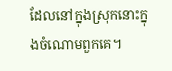ដែលនៅក្នុងស្រុកនោះក្នុងចំណោមពួកគេ។